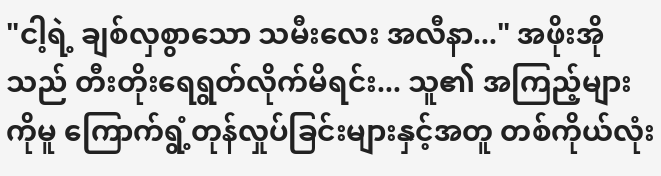"ငါ့ရဲ့ ချစ်လှစွာသော သမီးလေး အလီနာ..." အဖိုးအိုသည် တီးတိုးရေရွတ်လိုက်မိရင်း... သူ၏ အကြည့်များကိုမူ ကြောက်ရွံ့တုန်လှုပ်ခြင်းများနှင့်အတူ တစ်ကိုယ်လုံး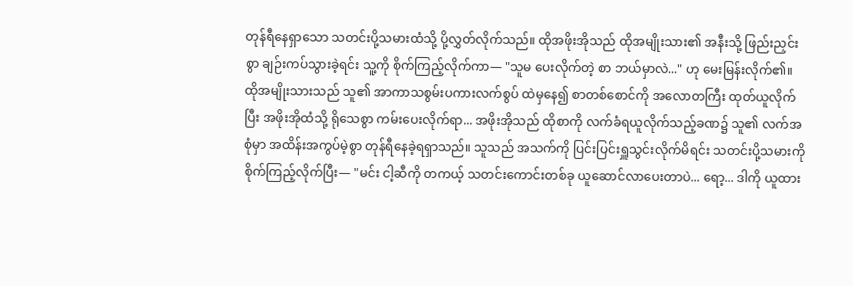တုန်ရီနေရှာသော သတင်းပို့သမားထံသို့ ပို့လွှတ်လိုက်သည်။ ထိုအဖိုးအိုသည် ထိုအမျိုးသား၏ အနီးသို့ ဖြည်းညှင်းစွာ ချဉ်းကပ်သွားခဲ့ရင်း သူ့ကို စိုက်ကြည့်လိုက်ကာ— "သူမ ပေးလိုက်တဲ့ စာ ဘယ်မှာလဲ..." ဟု မေးမြန်းလိုက်၏။
ထိုအမျိုးသားသည် သူ၏ အာကာသစွမ်းပကားလက်စွပ် ထဲမှနေ၍ စာတစ်စောင်ကို အလောတကြီး ထုတ်ယူလိုက်ပြီး အဖိုးအိုထံသို့ ရိုသေစွာ ကမ်းပေးလိုက်ရာ... အဖိုးအိုသည် ထိုစာကို လက်ခံရယူလိုက်သည့်ခဏ၌ သူ၏ လက်အစုံမှာ အထိန်းအကွပ်မဲ့စွာ တုန်ရီနေခဲ့ရရှာသည်။ သူသည် အသက်ကို ပြင်းပြင်းရှူသွင်းလိုက်မိရင်း သတင်းပို့သမားကို စိုက်ကြည့်လိုက်ပြီး— "မင်း ငါ့ဆီကို တကယ့် သတင်းကောင်းတစ်ခု ယူဆောင်လာပေးတာပဲ... ရော့... ဒါကို ယူထား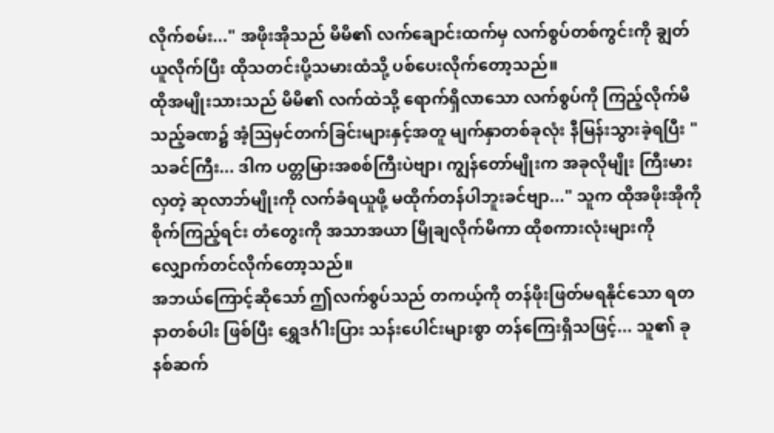လိုက်စမ်း..." အဖိုးအိုသည် မိမိ၏ လက်ချောင်းထက်မှ လက်စွပ်တစ်ကွင်းကို ချွတ်ယူလိုက်ပြီး ထိုသတင်းပို့သမားထံသို့ ပစ်ပေးလိုက်တော့သည်။
ထိုအမျိုးသားသည် မိမိ၏ လက်ထဲသို့ ရောက်ရှိလာသော လက်စွပ်ကို ကြည့်လိုက်မိသည့်ခဏ၌ အံ့ဩမှင်တက်ခြင်းများနှင့်အတူ မျက်နှာတစ်ခုလုံး နီမြန်းသွားခဲ့ရပြီး "သခင်ကြီး... ဒါက ပတ္တမြားအစစ်ကြီးပဲဗျာ၊ ကျွန်တော်မျိုးက အခုလိုမျိုး ကြီးမားလှတဲ့ ဆုလာဘ်မျိုးကို လက်ခံရယူဖို့ မထိုက်တန်ပါဘူးခင်ဗျာ..." သူက ထိုအဖိုးအိုကို စိုက်ကြည့်ရင်း တံတွေးကို အသာအယာ မြိုချလိုက်မိကာ ထိုစကားလုံးများကို လျှောက်တင်လိုက်တော့သည်။
အဘယ်ကြောင့်ဆိုသော် ဤလက်စွပ်သည် တကယ့်ကို တန်ဖိုးဖြတ်မရနိုင်သော ရတနာတစ်ပါး ဖြစ်ပြီး ရွှေဒင်္ဂါးပြား သန်းပေါင်းများစွာ တန်ကြေးရှိသဖြင့်... သူ၏ ခုနစ်ဆက်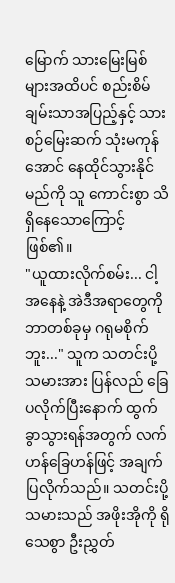မြောက် သားမြေးမြစ်များအထိပင် စည်းစိမ်ချမ်းသာအပြည့်နှင့် သားစဉ်မြေးဆက် သုံးမကုန်အောင် နေထိုင်သွားနိုင်မည်ကို သူ ကောင်းစွာ သိရှိနေသောကြောင့် ဖြစ်၏။
"ယူထားလိုက်စမ်း... ငါ့အနေနဲ့ အဲဒီအရာတွေကို ဘာတစ်ခုမှ ဂရုမစိုက်ဘူး..." သူက သတင်းပို့သမားအား ပြန်လည် ခြေပလိုက်ပြီးနောက် ထွက်ခွာသွားရန်အတွက် လက်ဟန်ခြေဟန်ဖြင့် အချက်ပြလိုက်သည်။ သတင်းပို့သမားသည် အဖိုးအိုကို ရိုသေစွာ ဦးညွှတ်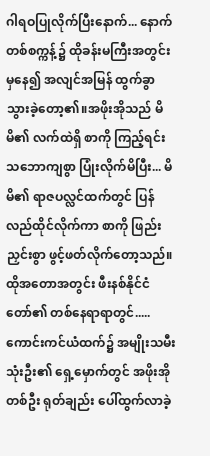ဂါရဝပြုလိုက်ပြီးနောက်... နောက်တစ်စက္ကန့်၌ ထိုခန်းမကြီးအတွင်းမှနေ၍ အလျင်အမြန် ထွက်ခွာသွားခဲ့တော့၏။အဖိုးအိုသည် မိမိ၏ လက်ထဲရှိ စာကို ကြည့်ရင်း သဘောကျစွာ ပြုံးလိုက်မိပြီး... မိမိ၏ ရာဇပလ္လင်ထက်တွင် ပြန်လည်ထိုင်လိုက်ကာ စာကို ဖြည်းညှင်းစွာ ဖွင့်ဖတ်လိုက်တော့သည်။
ထိုအတောအတွင်း ဖီးနစ်နိုင်ငံတော်၏ တစ်နေရာရာတွင်.....
ကောင်းကင်ယံထက်၌ အမျိုးသမီးသုံးဦး၏ ရှေ့မှောက်တွင် အဖိုးအိုတစ်ဦး ရုတ်ချည်း ပေါ်ထွက်လာခဲ့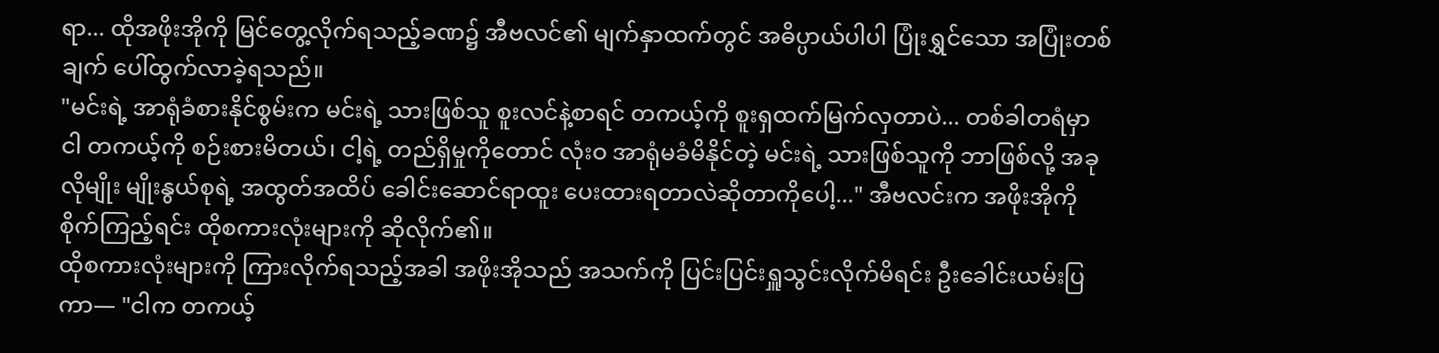ရာ... ထိုအဖိုးအိုကို မြင်တွေ့လိုက်ရသည့်ခဏ၌ အီဗလင်၏ မျက်နှာထက်တွင် အဓိပ္ပာယ်ပါပါ ပြုံးရွှင်သော အပြုံးတစ်ချက် ပေါ်ထွက်လာခဲ့ရသည်။
"မင်းရဲ့ အာရုံခံစားနိုင်စွမ်းက မင်းရဲ့ သားဖြစ်သူ စူးလင်နဲ့စာရင် တကယ့်ကို စူးရှထက်မြက်လှတာပဲ... တစ်ခါတရံမှာ ငါ တကယ့်ကို စဉ်းစားမိတယ်၊ ငါ့ရဲ့ တည်ရှိမှုကိုတောင် လုံးဝ အာရုံမခံမိနိုင်တဲ့ မင်းရဲ့ သားဖြစ်သူကို ဘာဖြစ်လို့ အခုလိုမျိုး မျိုးနွယ်စုရဲ့ အထွတ်အထိပ် ခေါင်းဆောင်ရာထူး ပေးထားရတာလဲဆိုတာကိုပေါ့..." အီဗလင်းက အဖိုးအိုကို စိုက်ကြည့်ရင်း ထိုစကားလုံးများကို ဆိုလိုက်၏။
ထိုစကားလုံးများကို ကြားလိုက်ရသည့်အခါ အဖိုးအိုသည် အသက်ကို ပြင်းပြင်းရှူသွင်းလိုက်မိရင်း ဦးခေါင်းယမ်းပြကာ— "ငါက တကယ့်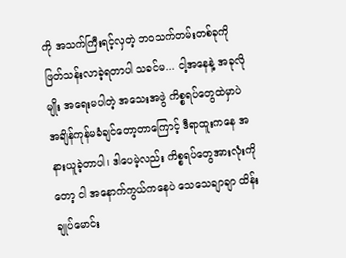ကို အသက်ကြီးရင့်လှတဲ့ ဘဝသက်တမ်းတစ်ခုကို ဖြတ်သန်းလာခဲ့ရတာပါ သခင်မ... ငါ့အနေနဲ့ အခုလိုမျိုး အရေးမပါတဲ့ အသေးအဖွဲ ကိစ္စရပ်တွေထဲမှာပဲ အချိန်ကုန်မခံချင်တော့တာကြောင့် ဒီရာထူးကနေ အနားယူခဲ့တာပါ၊ ဒါပေမဲ့လည်း ကိစ္စရပ်တွေအားလုံးကိုတော့ ငါ အနောက်ကွယ်ကနေပဲ သေသေချာချာ ထိန်းချုပ်မောင်း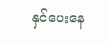နှင်ပေးနေ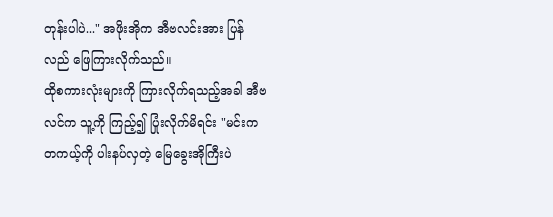တုန်းပါပဲ..." အဖိုးအိုက အီဗလင်းအား ပြန်လည် ဖြေကြားလိုက်သည်။
ထိုစကားလုံးများကို ကြားလိုက်ရသည့်အခါ အီဗလင်က သူ့ကို ကြည့်၍ ပြုံးလိုက်မိရင်း "မင်းက တကယ့်ကို ပါးနပ်လှတဲ့ မြေခွေးအိုကြီးပဲ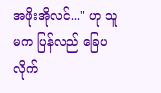အဖိုးအိုလင်..." ဟု သူမက ပြန်လည် ခြေပလိုက်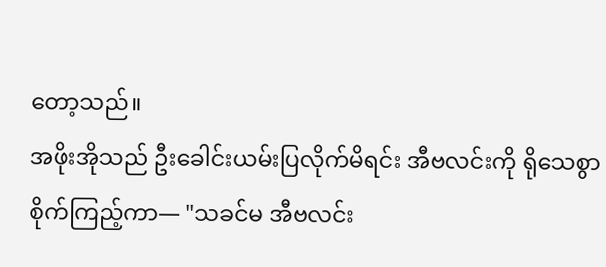တော့သည်။
အဖိုးအိုသည် ဦးခေါင်းယမ်းပြလိုက်မိရင်း အီဗလင်းကို ရိုသေစွာ စိုက်ကြည့်ကာ— "သခင်မ အီဗလင်း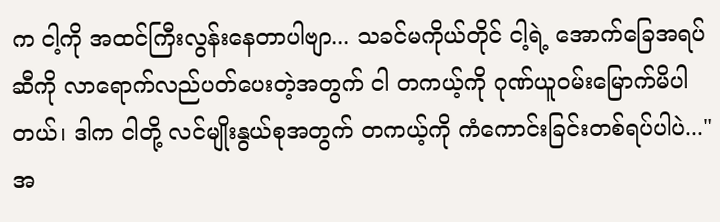က ငါ့ကို အထင်ကြီးလွန်းနေတာပါဗျာ... သခင်မကိုယ်တိုင် ငါ့ရဲ့ အောက်ခြေအရပ်ဆီကို လာရောက်လည်ပတ်ပေးတဲ့အတွက် ငါ တကယ့်ကို ဂုဏ်ယူဝမ်းမြောက်မိပါတယ်၊ ဒါက ငါတို့ လင်မျိုးနွယ်စုအတွက် တကယ့်ကို ကံကောင်းခြင်းတစ်ရပ်ပါပဲ..." အ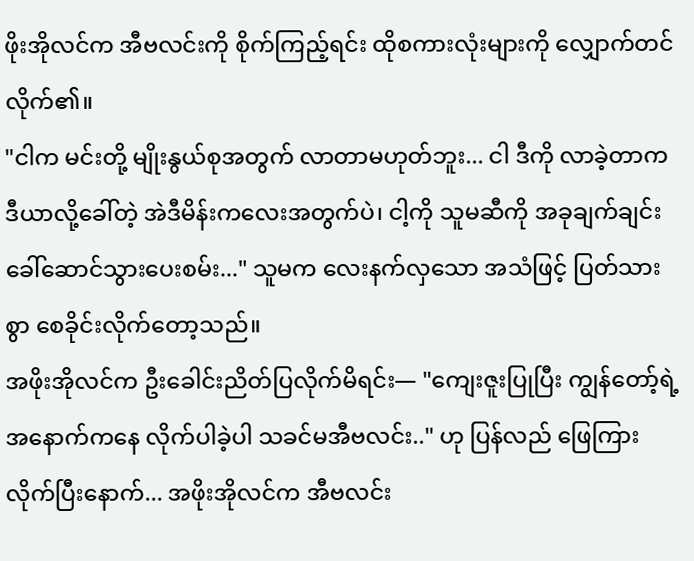ဖိုးအိုလင်က အီဗလင်းကို စိုက်ကြည့်ရင်း ထိုစကားလုံးများကို လျှောက်တင်လိုက်၏။
"ငါက မင်းတို့ မျိုးနွယ်စုအတွက် လာတာမဟုတ်ဘူး... ငါ ဒီကို လာခဲ့တာက ဒီယာလို့ခေါ်တဲ့ အဲဒီမိန်းကလေးအတွက်ပဲ၊ ငါ့ကို သူမဆီကို အခုချက်ချင်း ခေါ်ဆောင်သွားပေးစမ်း..." သူမက လေးနက်လှသော အသံဖြင့် ပြတ်သားစွာ စေခိုင်းလိုက်တော့သည်။
အဖိုးအိုလင်က ဦးခေါင်းညိတ်ပြလိုက်မိရင်း— "ကျေးဇူးပြုပြီး ကျွန်တော့်ရဲ့အနောက်ကနေ လိုက်ပါခဲ့ပါ သခင်မအီဗလင်း.." ဟု ပြန်လည် ဖြေကြားလိုက်ပြီးနောက်... အဖိုးအိုလင်က အီဗလင်း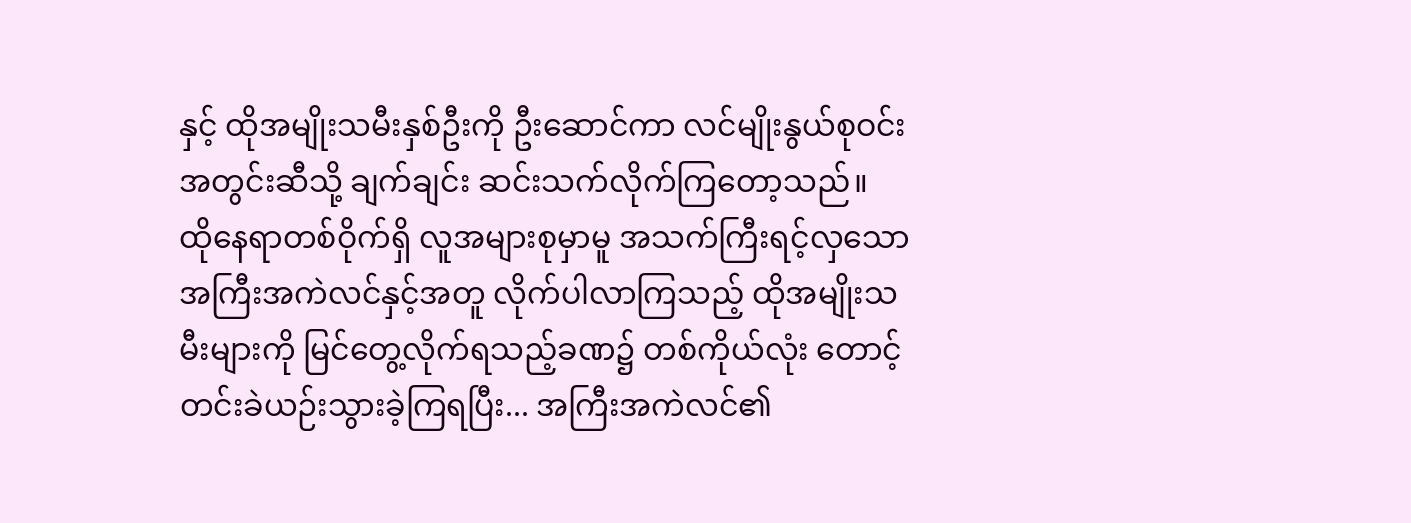နှင့် ထိုအမျိုးသမီးနှစ်ဦးကို ဦးဆောင်ကာ လင်မျိုးနွယ်စုဝင်းအတွင်းဆီသို့ ချက်ချင်း ဆင်းသက်လိုက်ကြတော့သည်။
ထိုနေရာတစ်ဝိုက်ရှိ လူအများစုမှာမူ အသက်ကြီးရင့်လှသော အကြီးအကဲလင်နှင့်အတူ လိုက်ပါလာကြသည့် ထိုအမျိုးသမီးများကို မြင်တွေ့လိုက်ရသည့်ခဏ၌ တစ်ကိုယ်လုံး တောင့်တင်းခဲယဉ်းသွားခဲ့ကြရပြီး... အကြီးအကဲလင်၏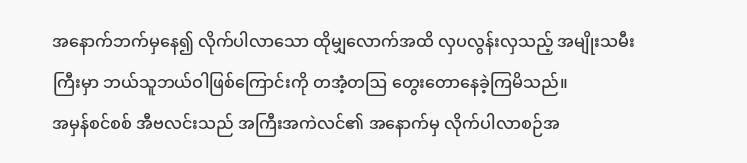အနောက်ဘက်မှနေ၍ လိုက်ပါလာသော ထိုမျှလောက်အထိ လှပလွန်းလှသည့် အမျိုးသမီးကြီးမှာ ဘယ်သူဘယ်ဝါဖြစ်ကြောင်းကို တအံ့တဩ တွေးတောနေခဲ့ကြမိသည်။
အမှန်စင်စစ် အီဗလင်းသည် အကြီးအကဲလင်၏ အနောက်မှ လိုက်ပါလာစဉ်အ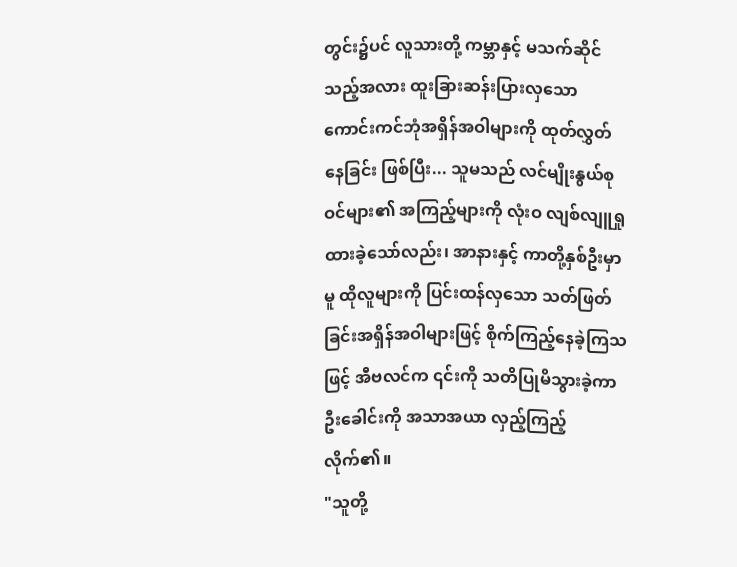တွင်း၌ပင် လူသားတို့ ကမ္ဘာနှင့် မသက်ဆိုင်သည့်အလား ထူးခြားဆန်းပြားလှသော ကောင်းကင်ဘုံအရှိန်အဝါများကို ထုတ်လွှတ်နေခြင်း ဖြစ်ပြီး... သူမသည် လင်မျိုးနွယ်စုဝင်များ၏ အကြည့်များကို လုံးဝ လျစ်လျူရှုထားခဲ့သော်လည်း၊ အာနားနှင့် ကာတို့နှစ်ဦးမှာမူ ထိုလူများကို ပြင်းထန်လှသော သတ်ဖြတ်ခြင်းအရှိန်အဝါများဖြင့် စိုက်ကြည့်နေခဲ့ကြသဖြင့် အီဗလင်က ၎င်းကို သတိပြုမိသွားခဲ့ကာ ဦးခေါင်းကို အသာအယာ လှည့်ကြည့်လိုက်၏။
"သူတို့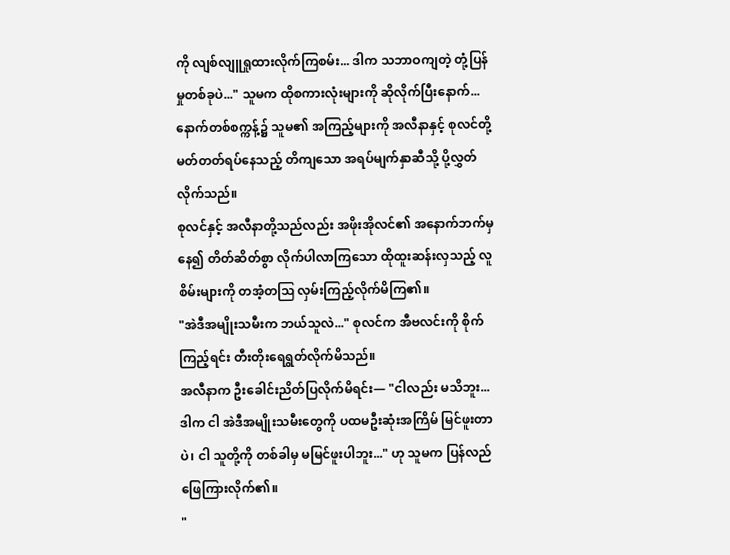ကို လျစ်လျူရှုထားလိုက်ကြစမ်း... ဒါက သဘာဝကျတဲ့ တုံ့ပြန်မှုတစ်ခုပဲ..." သူမက ထိုစကားလုံးများကို ဆိုလိုက်ပြီးနောက်... နောက်တစ်စက္ကန့်၌ သူမ၏ အကြည့်များကို အလီနာနှင့် စုလင်တို့ မတ်တတ်ရပ်နေသည့် တိကျသော အရပ်မျက်နှာဆီသို့ ပို့လွှတ်လိုက်သည်။
စုလင်နှင့် အလီနာတို့သည်လည်း အဖိုးအိုလင်၏ အနောက်ဘက်မှနေ၍ တိတ်ဆိတ်စွာ လိုက်ပါလာကြသော ထိုထူးဆန်းလှသည့် လူစိမ်းများကို တအံ့တဩ လှမ်းကြည့်လိုက်မိကြ၏။
"အဲဒီအမျိုးသမီးက ဘယ်သူလဲ..." စုလင်က အီဗလင်းကို စိုက်ကြည့်ရင်း တီးတိုးရေရွတ်လိုက်မိသည်။
အလီနာက ဦးခေါင်းညိတ်ပြလိုက်မိရင်း— "ငါလည်း မသိဘူး... ဒါက ငါ အဲဒီအမျိုးသမီးတွေကို ပထမဦးဆုံးအကြိမ် မြင်ဖူးတာပဲ၊ ငါ သူတို့ကို တစ်ခါမှ မမြင်ဖူးပါဘူး..." ဟု သူမက ပြန်လည် ဖြေကြားလိုက်၏။
"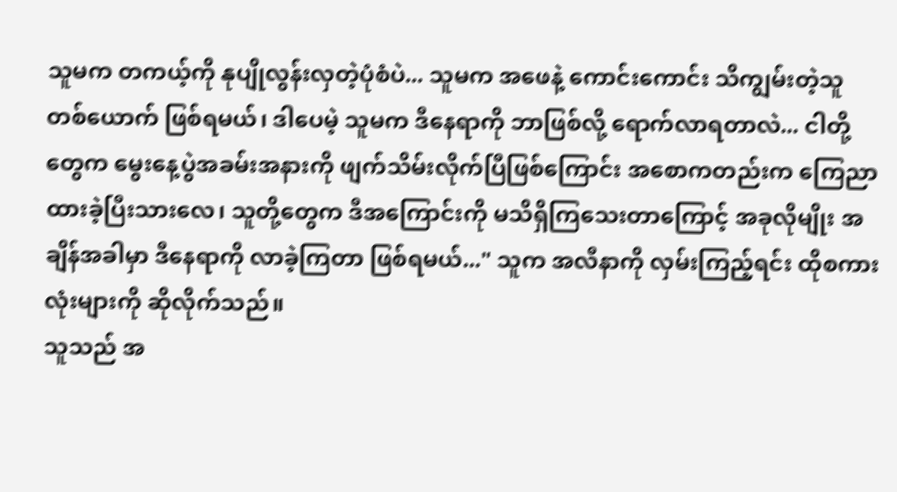သူမက တကယ့်ကို နုပျိုလွန်းလှတဲ့ပုံစံပဲ... သူမက အဖေနဲ့ ကောင်းကောင်း သိကျွမ်းတဲ့သူတစ်ယောက် ဖြစ်ရမယ်၊ ဒါပေမဲ့ သူမက ဒီနေရာကို ဘာဖြစ်လို့ ရောက်လာရတာလဲ... ငါတို့တွေက မွေးနေ့ပွဲအခမ်းအနားကို ဖျက်သိမ်းလိုက်ပြီဖြစ်ကြောင်း အစောကတည်းက ကြေညာထားခဲ့ပြီးသားလေ၊ သူတို့တွေက ဒီအကြောင်းကို မသိရှိကြသေးတာကြောင့် အခုလိုမျိုး အချိန်အခါမှာ ဒီနေရာကို လာခဲ့ကြတာ ဖြစ်ရမယ်..." သူက အလီနာကို လှမ်းကြည့်ရင်း ထိုစကားလုံးများကို ဆိုလိုက်သည်။
သူသည် အ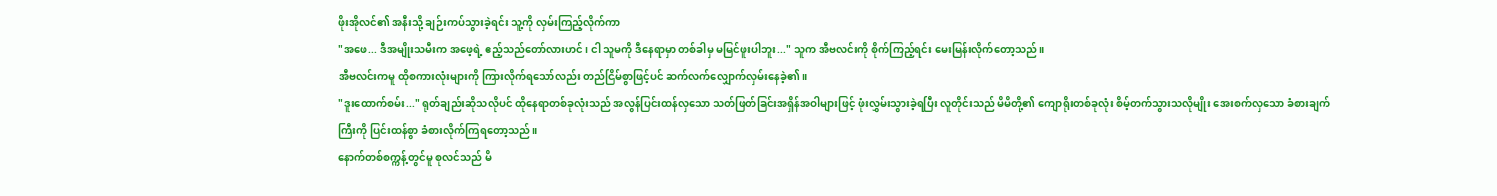ဖိုးအိုလင်၏ အနီးသို့ ချဉ်းကပ်သွားခဲ့ရင်း သူ့ကို လှမ်းကြည့်လိုက်ကာ
"အဖေ... ဒီအမျိုးသမီးက အဖေ့ရဲ့ ဧည့်သည်တော်လားဟင်၊ ငါ သူမကို ဒီနေရာမှာ တစ်ခါမှ မမြင်ဖူးပါဘူး..." သူက အီဗလင်းကို စိုက်ကြည့်ရင်း မေးမြန်းလိုက်တော့သည်။
အီဗလင်းကမူ ထိုစကားလုံးများကို ကြားလိုက်ရသော်လည်း တည်ငြိမ်စွာဖြင့်ပင် ဆက်လက်လျှောက်လှမ်းနေခဲ့၏။
"ဒူးထောက်စမ်း..." ရုတ်ချည်းဆိုသလိုပင် ထိုနေရာတစ်ခုလုံးသည် အလွန်ပြင်းထန်လှသော သတ်ဖြတ်ခြင်းအရှိန်အဝါများဖြင့် ဖုံးလွှမ်းသွားခဲ့ရပြီး လူတိုင်းသည် မိမိတို့၏ ကျောရိုးတစ်ခုလုံး စိမ့်တက်သွားသလိုမျိုး အေးစက်လှသော ခံစားချက်ကြီးကို ပြင်းထန်စွာ ခံစားလိုက်ကြရတော့သည်။
နောက်တစ်စက္ကန့်တွင်မူ စုလင်သည် မိ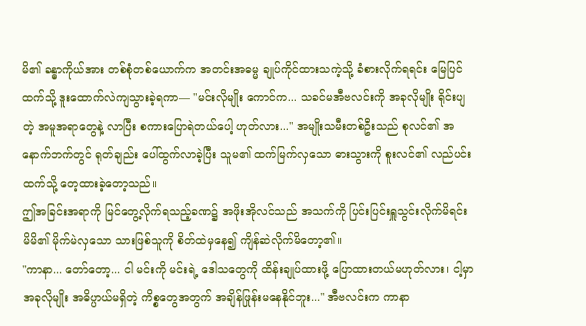မိ၏ ခန္ဓာကိုယ်အား တစ်စုံတစ်ယောက်က အတင်းအဓမ္မ ချုပ်ကိုင်ထားသကဲ့သို့ ခံစားလိုက်ရရင်း မြေပြင်ထက်သို့ ဒူးထောက်လဲကျသွားခဲ့ရကာ— "မင်းလိုမျိုး ကောင်က... သခင်မအီဗလင်းကို အခုလိုမျိုး ရိုင်းပျတဲ့ အမူအရာတွေနဲ့ လာပြီး စကားပြောရဲတယ်ပေါ့ ဟုတ်လား..." အမျိုးသမီးတစ်ဦးသည် စုလင်၏ အနောက်ဘက်တွင် ရုတ်ချည်း ပေါ်ထွက်လာခဲ့ပြီး သူမ၏ ထက်မြက်လှသော ဓားသွားကို စူးလင်၏ လည်ပင်းထက်သို့ တေ့ထားခဲ့တော့သည်။
ဤအခြင်းအရာကို မြင်တွေ့လိုက်ရသည့်ခဏ၌ အဖိုးအိုလင်သည် အသက်ကို ပြင်းပြင်းရှူသွင်းလိုက်မိရင်း မိမိ၏ မိုက်မဲလှသော သားဖြစ်သူကို စိတ်ထဲမှနေ၍ ကျိန်ဆဲလိုက်မိတော့၏။
"ကာနာ... တော်တော့... ငါ မင်းကို မင်းရဲ့ ဒေါသတွေကို ထိန်းချုပ်ထားဖို့ ပြောထားတယ်မဟုတ်လား၊ ငါ့မှာ အခုလိုမျိုး အဓိပ္ပာယ်မရှိတဲ့ ကိစ္စတွေအတွက် အချိန်ဖြုန်းမနေနိုင်ဘူး..." အီဗလင်းက ကာနာ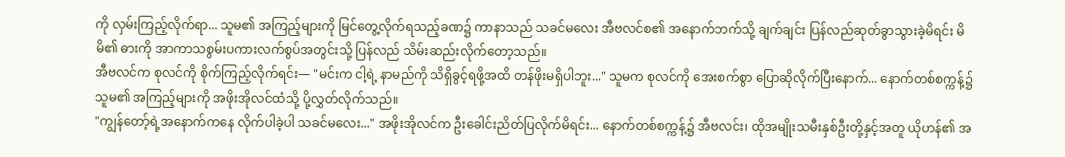ကို လှမ်းကြည့်လိုက်ရာ... သူမ၏ အကြည့်များကို မြင်တွေ့လိုက်ရသည့်ခဏ၌ ကာနာသည် သခင်မလေး အီဗလင်စ၏ အနောက်ဘက်သို့ ချက်ချင်း ပြန်လည်ဆုတ်ခွာသွားခဲ့မိရင်း မိမိ၏ ဓားကို အာကာသစွမ်းပကားလက်စွပ်အတွင်းသို့ ပြန်လည် သိမ်းဆည်းလိုက်တော့သည်။
အီဗလင်က စုလင်ကို စိုက်ကြည့်လိုက်ရင်း— "မင်းက ငါ့ရဲ့ နာမည်ကို သိရှိခွင့်ရဖို့အထိ တန်ဖိုးမရှိပါဘူး..." သူမက စုလင်ကို အေးစက်စွာ ပြောဆိုလိုက်ပြီးနောက်... နောက်တစ်စက္ကန့်၌ သူမ၏ အကြည့်များကို အဖိုးအိုလင်ထံသို့ ပို့လွှတ်လိုက်သည်။
"ကျွန်တော့်ရဲ့အနောက်ကနေ လိုက်ပါခဲ့ပါ သခင်မလေး..." အဖိုးအိုလင်က ဦးခေါင်းညိတ်ပြလိုက်မိရင်း... နောက်တစ်စက္ကန့်၌ အီဗလင်း၊ ထိုအမျိုးသမီးနှစ်ဦးတို့နှင့်အတူ ယိုဟန်၏ အ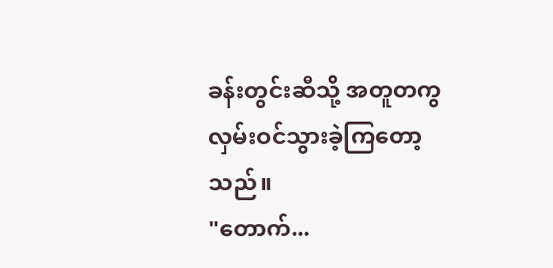ခန်းတွင်းဆီသို့ အတူတကွ လှမ်းဝင်သွားခဲ့ကြတော့သည်။
"တောက်...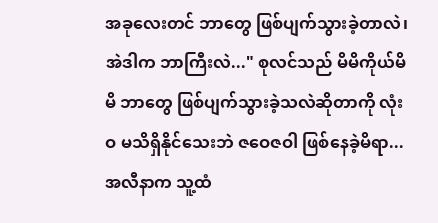အခုလေးတင် ဘာတွေ ဖြစ်ပျက်သွားခဲ့တာလဲ၊ အဲဒါက ဘာကြီးလဲ..." စုလင်သည် မိမိကိုယ်မိမိ ဘာတွေ ဖြစ်ပျက်သွားခဲ့သလဲဆိုတာကို လုံးဝ မသိရှိနိုင်သေးဘဲ ဇဝေဇဝါ ဖြစ်နေခဲ့မိရာ... အလီနာက သူ့ထံ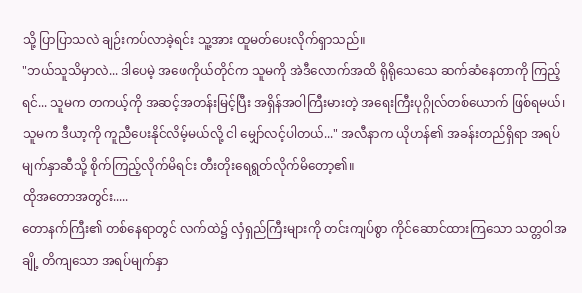သို့ ပြာပြာသလဲ ချဉ်းကပ်လာခဲ့ရင်း သူ့အား ထူမတ်ပေးလိုက်ရှာသည်။
"ဘယ်သူသိမှာလဲ... ဒါပေမဲ့ အဖေကိုယ်တိုင်က သူမကို အဲဒီလောက်အထိ ရိုရိုသေသေ ဆက်ဆံနေတာကို ကြည့်ရင်... သူမက တကယ့်ကို အဆင့်အတန်းမြင့်ပြီး အရှိန်အဝါကြီးမားတဲ့ အရေးကြီးပုဂ္ဂိုလ်တစ်ယောက် ဖြစ်ရမယ်၊ သူမက ဒီယာ့ကို ကူညီပေးနိုင်လိမ့်မယ်လို့ ငါ မျှော်လင့်ပါတယ်..." အလီနာက ယိုဟန်၏ အခန်းတည်ရှိရာ အရပ်မျက်နှာဆီသို့ စိုက်ကြည့်လိုက်မိရင်း တီးတိုးရေရွတ်လိုက်မိတော့၏။
ထိုအတောအတွင်း.....
တောနက်ကြီး၏ တစ်နေရာတွင် လက်ထဲ၌ လှံရှည်ကြီးများကို တင်းကျပ်စွာ ကိုင်ဆောင်ထားကြသော သတ္တဝါအချို့ တိကျသော အရပ်မျက်နှာ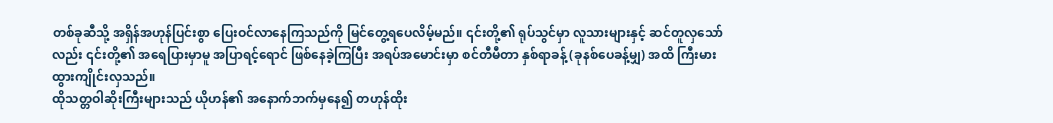တစ်ခုဆီသို့ အရှိန်အဟုန်ပြင်းစွာ ပြေးဝင်လာနေကြသည်ကို မြင်တွေ့ရပေလိမ့်မည်။ ၎င်းတို့၏ ရုပ်သွင်မှာ လူသားများနှင့် ဆင်တူလှသော်လည်း ၎င်းတို့၏ အရေပြားမှာမူ အပြာရင့်ရောင် ဖြစ်နေခဲ့ကြပြီး အရပ်အမောင်းမှာ စင်တီမီတာ နှစ်ရာခန့် (ခုနစ်ပေခန့်မျှ) အထိ ကြီးမားထွားကျိုင်းလှသည်။
ထိုသတ္တဝါဆိုးကြီးများသည် ယိုဟန်၏ အနောက်ဘက်မှနေ၍ တဟုန်ထိုး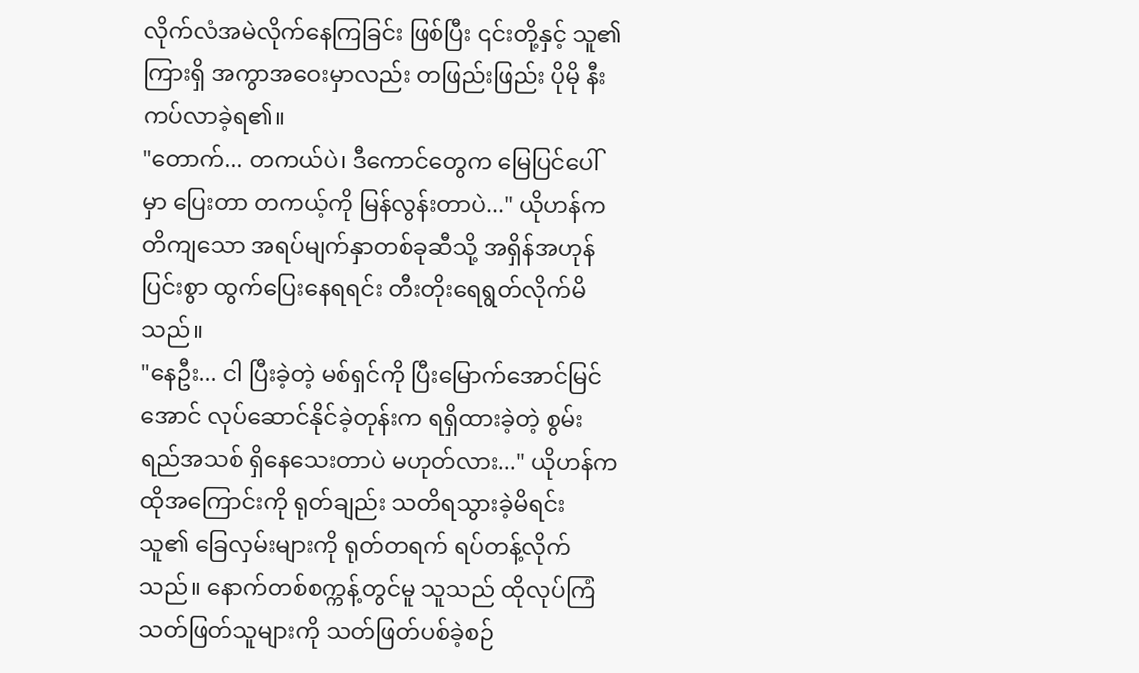လိုက်လံအမဲလိုက်နေကြခြင်း ဖြစ်ပြီး ၎င်းတို့နှင့် သူ၏ ကြားရှိ အကွာအဝေးမှာလည်း တဖြည်းဖြည်း ပိုမို နီးကပ်လာခဲ့ရ၏။
"တောက်... တကယ်ပဲ၊ ဒီကောင်တွေက မြေပြင်ပေါ်မှာ ပြေးတာ တကယ့်ကို မြန်လွန်းတာပဲ..." ယိုဟန်က တိကျသော အရပ်မျက်နှာတစ်ခုဆီသို့ အရှိန်အဟုန်ပြင်းစွာ ထွက်ပြေးနေရရင်း တီးတိုးရေရွတ်လိုက်မိသည်။
"နေဦး... ငါ ပြီးခဲ့တဲ့ မစ်ရှင်ကို ပြီးမြောက်အောင်မြင်အောင် လုပ်ဆောင်နိုင်ခဲ့တုန်းက ရရှိထားခဲ့တဲ့ စွမ်းရည်အသစ် ရှိနေသေးတာပဲ မဟုတ်လား..." ယိုဟန်က ထိုအကြောင်းကို ရုတ်ချည်း သတိရသွားခဲ့မိရင်း သူ၏ ခြေလှမ်းများကို ရုတ်တရက် ရပ်တန့်လိုက်သည်။ နောက်တစ်စက္ကန့်တွင်မူ သူသည် ထိုလုပ်ကြံသတ်ဖြတ်သူများကို သတ်ဖြတ်ပစ်ခဲ့စဉ်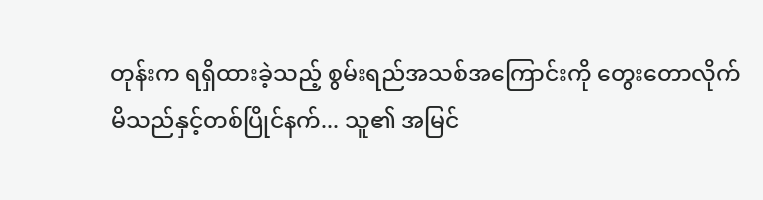တုန်းက ရရှိထားခဲ့သည့် စွမ်းရည်အသစ်အကြောင်းကို တွေးတောလိုက်မိသည်နှင့်တစ်ပြိုင်နက်... သူ၏ အမြင်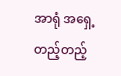အာရုံ အရှေ့တည့်တည့်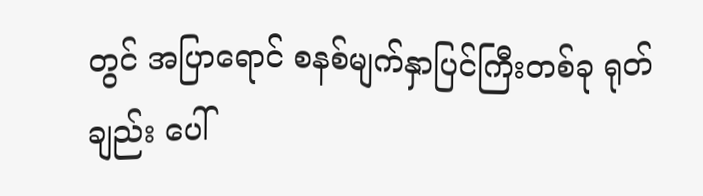တွင် အပြာရောင် စနစ်မျက်နှာပြင်ကြီးတစ်ခု ရုတ်ချည်း ပေါ်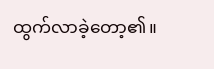ထွက်လာခဲ့တော့၏။